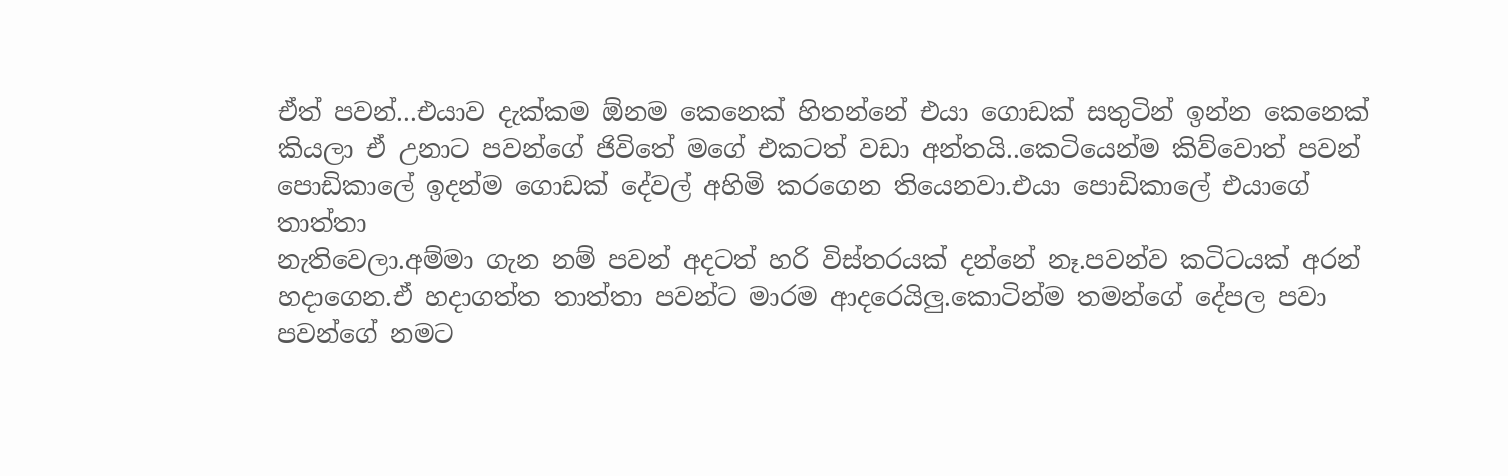ඒත් පවන්...එයාව දැක්කම ඕනම කෙනෙක් හිතන්නේ එයා ගොඩක් සතුටින් ඉන්න කෙනෙක්
කියලා ඒ උනාට පවන්ගේ ජිවිතේ මගේ එකටත් වඩා අන්තයි..කෙටියෙන්ම කිව්වොත් පවන්
පොඩිකාලේ ඉදන්ම ගොඩක් දේවල් අහිමි කරගෙන තියෙනවා.එයා පොඩිකාලේ එයාගේ තාත්තා
නැතිවෙලා.අම්මා ගැන නම් පවන් අදටත් හරි විස්තරයක් දන්නේ නෑ.පවන්ව කටිටයක් අරන්
හදාගෙන.ඒ හදාගත්ත තාත්තා පවන්ට මාරම ආදරෙයිලු.කොටින්ම තමන්ගේ දේපල පවා පවන්ගේ නමට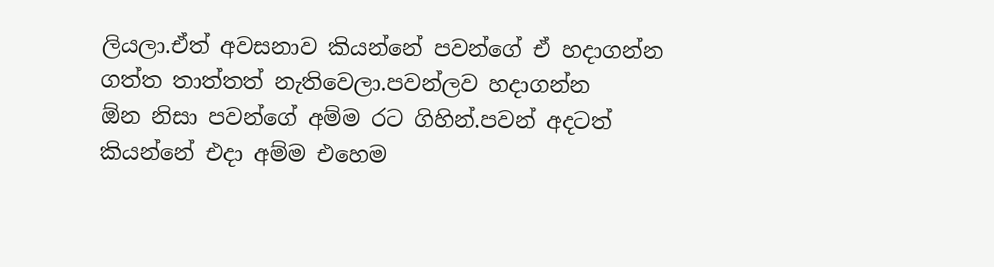ලියලා.ඒත් අවසනාව කියන්නේ පවන්ගේ ඒ හදාගන්න ගත්ත තාත්තත් නැතිවෙලා.පවන්ලව හදාගන්න
ඕන නිසා පවන්ගේ අම්ම රට ගිහින්.පවන් අදටත් කියන්නේ එදා අම්ම එහෙම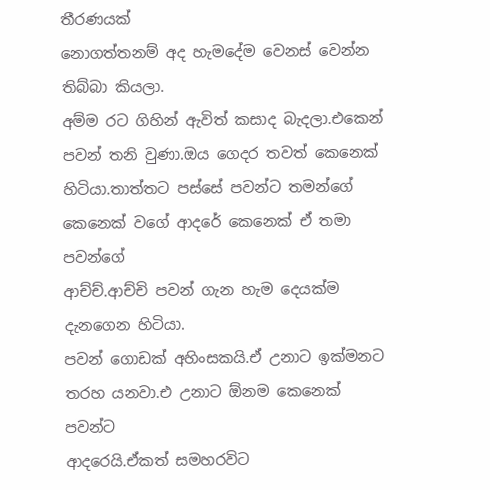තීරණයක්
නොගත්තනම් අද හැමදේම වෙනස් වෙන්න තිබ්බා කියලා.
අම්ම රට ගිහින් ඇවිත් කසාද බැදලා.එකෙන් පවන් තනි වුණා.ඔය ගෙදර තවත් කෙනෙක්
හිටියා.තාත්තට පස්සේ පවන්ට තමන්ගේ කෙනෙක් වගේ ආදරේ කෙනෙක් ඒ තමා පවන්ගේ
ආච්ච්.ආච්චි පවන් ගැන හැම දෙයක්ම දැනගෙන හිටියා.
පවන් ගොඩක් අහිංසකයි.ඒ උනාට ඉක්මනට තරහ යනවා.එ උනාට ඕනම කෙනෙක් පවන්ට
ආදරෙයි.ඒකත් සමහරවිට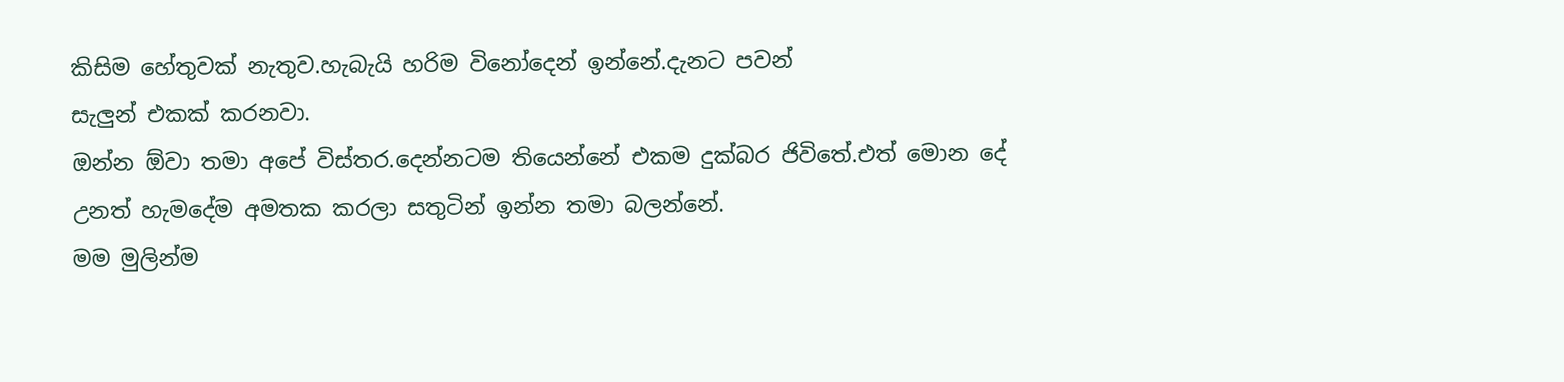කිසිම හේතුවක් නැතුව.හැබැයි හරිම විනෝදෙන් ඉන්නේ.දැනට පවන්
සැලුන් එකක් කරනවා.
ඔන්න ඕවා තමා අපේ විස්තර.දෙන්නටම තියෙන්නේ එකම දුක්බර ජිවිතේ.එත් මොන දේ
උනත් හැමදේම අමතක කරලා සතුටින් ඉන්න තමා බලන්නේ.
මම මුලින්ම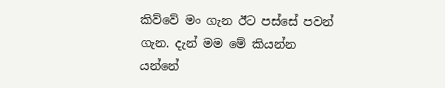කිව්වේ මං ගැන ඊට පස්සේ පවන් ගැන. දැන් මම මේ කියන්න යන්නේ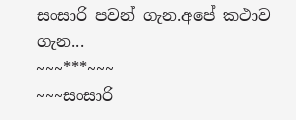සංසාරි පවන් ගැන.අපේ කථාව ගැන...
~~~***~~~
~~~සංසාරි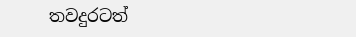තවදුරටත්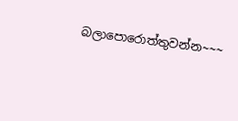බලාපොරොත්තුවන්න~~~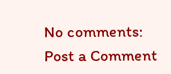No comments:
Post a Comment